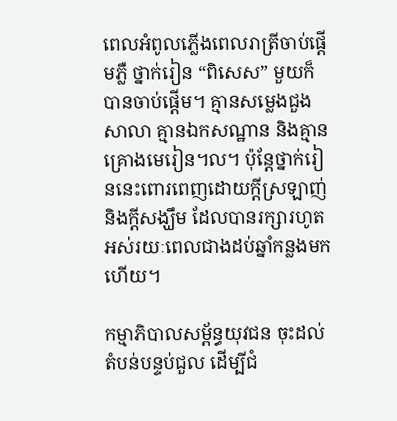ពេលអំពូលភ្លើងពេលរាត្រីចាប់ផ្តើមភ្លឺ ថ្នាក់រៀន “ពិសេស” មួយក៏បានចាប់ផ្តើម។ គ្មានសម្លេងជួងសាលា គ្មានឯកសណ្ឋាន និងគ្មានគ្រោងមេរៀន។ល។ ប៉ុន្តែថ្នាក់រៀននេះពោរពេញដោយក្តីស្រឡាញ់ និងក្តីសង្ឃឹម ដែលបានរក្សារហូតអស់រយៈពេលជាងដប់ឆ្នាំកន្លងមកហើយ។

កម្មាភិបាលសម្ព័ន្ធយុវជន ចុះដល់តំបន់បន្ទប់ជួល ដើម្បីជំ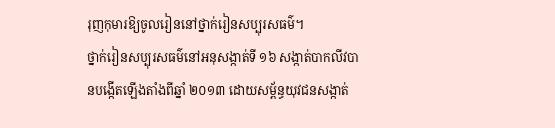រុញកុមារឱ្យចូលរៀននៅថ្នាក់រៀនសប្បុរសធម៌។
ថ្នាក់រៀនសប្បុរសធម៌នៅអនុសង្កាត់ទី ១៦ សង្កាត់បាកលីវបានបង្កើតឡើងតាំងពីឆ្នាំ ២០១៣ ដោយសម្ព័ន្ធយុវជនសង្កាត់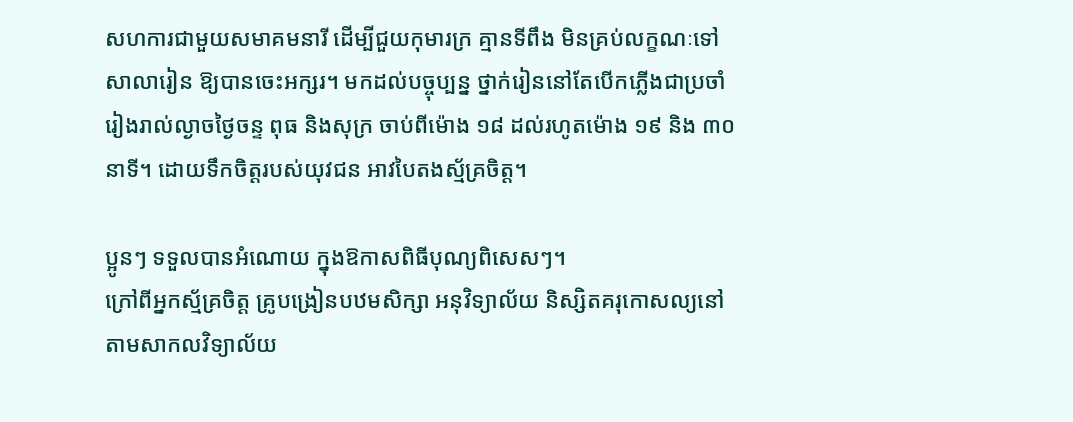សហការជាមួយសមាគមនារី ដើម្បីជួយកុមារក្រ គ្មានទីពឹង មិនគ្រប់លក្ខណៈទៅសាលារៀន ឱ្យបានចេះអក្សរ។ មកដល់បច្ចុប្បន្ន ថ្នាក់រៀននៅតែបើកភ្លើងជាប្រចាំ រៀងរាល់ល្ងាចថ្ងៃចន្ទ ពុធ និងសុក្រ ចាប់ពីម៉ោង ១៨ ដល់រហូតម៉ោង ១៩ និង ៣០នាទី។ ដោយទឹកចិត្តរបស់យុវជន អាវបៃតងស្ម័គ្រចិត្ត។

ប្អូនៗ ទទួលបានអំណោយ ក្នុងឱកាសពិធីបុណ្យពិសេសៗ។
ក្រៅពីអ្នកស្ម័គ្រចិត្ត គ្រូបង្រៀនបឋមសិក្សា អនុវិទ្យាល័យ និស្សិតគរុកោសល្យនៅតាមសាកលវិទ្យាល័យ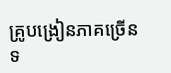គ្រូបង្រៀនភាគច្រើនទ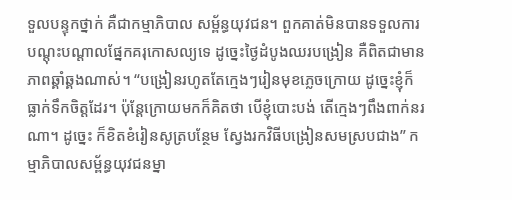ទួលបន្ទុកថ្នាក់ គឺជាកម្មាភិបាល សម្ព័ន្ធយុវជន។ ពួកគាត់មិនបានទទួលការបណ្តុះបណ្តាលផ្នែកគរុកោសល្យទេ ដូច្នេះថ្ងៃដំបូងឈរបង្រៀន គឺពិតជាមានភាពឆ្គាំឆ្គងណាស់។ “បង្រៀនរហូតតែក្មេងៗរៀនមុខភ្លេចក្រោយ ដូច្នេះខ្ញុំក៏ធ្លាក់ទឹកចិត្តដែរ។ ប៉ុន្តែក្រោយមកក៏គិតថា បើខ្ញុំបោះបង់ តើក្មេងៗពឹងពាក់នរណា។ ដូច្នេះ ក៏ខិតខំរៀនសូត្របន្ថែម ស្វែងរកវិធីបង្រៀនសមស្របជាង” កម្មាភិបាលសម្ព័ន្ធយុវជនម្នា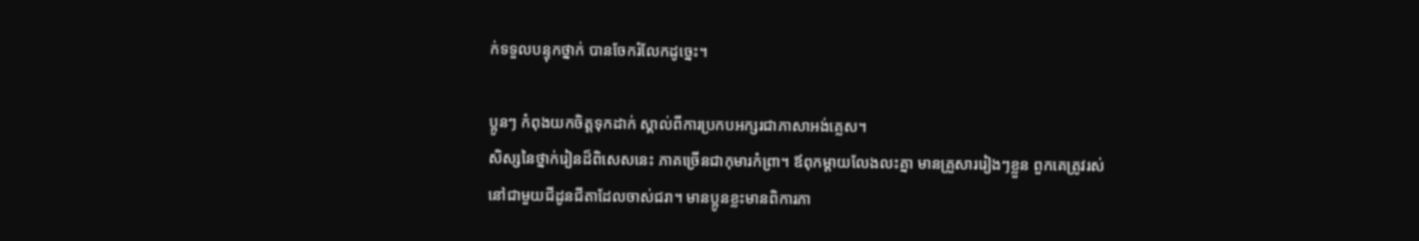ក់ទទួលបន្ទុកថ្នាក់ បានចែករំលែកដូច្នេះ។

ប្អូនៗ កំពុងយកចិត្តទុកដាក់ ស្គាល់ពីការប្រកបអក្សរជាភាសាអង់គ្លេស។
សិស្សនៃថ្នាក់រៀនដ៏ពិសេសនេះ ភាគច្រើនជាកុមារកំព្រា។ ឪពុកម្តាយលែងលះគ្នា មានគ្រួសាររៀងៗខ្លួន ពួកគេត្រូវរស់នៅជាមួយជីដូនជីតាដែលចាស់ជរា។ មានប្អូនខ្លះមានពិការភា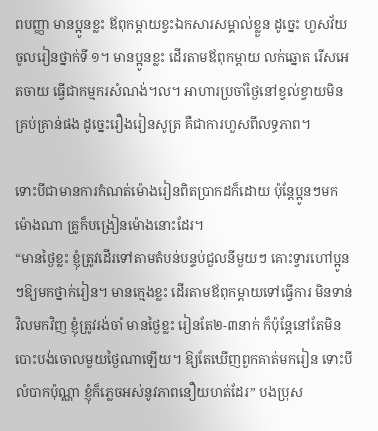ពបញ្ញា មានប្អូនខ្លះ ឪពុកម្តាយខ្វះឯកសារសម្គាល់ខ្លួន ដូច្នេះ ហួសវ័យចូលរៀនថ្នាក់ទី ១។ មានប្អូនខ្លះ ដើរតាមឪពុកម្តាយ លក់ឆ្នោត រើសអេតចាយ ធ្វើជាកម្មករសំណង់។ល។ អាហារប្រចាំថ្ងៃនៅខ្វល់ខ្វាយមិនគ្រប់គ្រាន់ផង ដូច្នេះរឿងរៀនសូត្រ គឺជាការហួសពីលទ្ធភាព។

ទោះបីជាមានការកំណត់ម៉ោងរៀនពិតប្រាកដក៏ដោយ ប៉ុន្តែប្អូនៗមកម៉ោងណា គ្រូក៏បង្រៀនម៉ោងនោះដែរ។
“មានថ្ងៃខ្លះ ខ្ញុំត្រូវដើរទៅតាមតំបន់បន្ទប់ជួលនីមួយៗ គោះទ្វារហៅប្អូនៗឱ្យមកថ្នាក់រៀន។ មានក្មេងខ្លះ ដើរតាមឪពុកម្តាយទៅធ្វើការ មិនទាន់វិលមកវិញ ខ្ញុំត្រូវរង់ចាំ មានថ្ងៃខ្លះ រៀនតែ២-៣នាក់ ក៏ប៉ុន្តែនៅតែមិនបោះបង់ចោលមួយថ្ងៃណាឡើយ។ ឱ្យតែឃើញពួកគាត់មករៀន ទោះបីលំបាកប៉ុណ្ណា ខ្ញុំក៏ភ្លេចអស់នូវភាពនឿយហត់ដែរ” បងប្រុស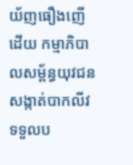យ័ញធឿងញើដើយ កម្មាភិបាលសម្ព័ន្ធយុវជនសង្កាត់បាកលីវទទួលប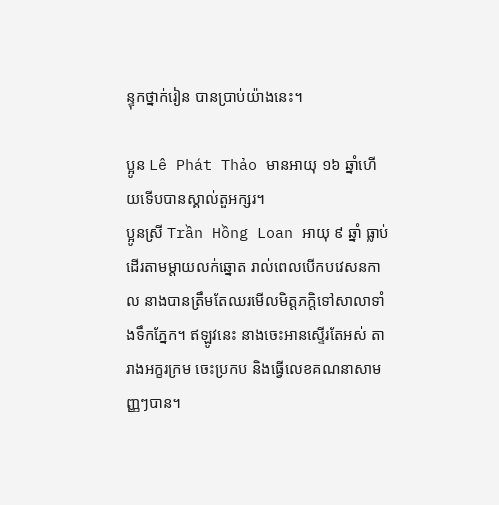ន្ទុកថ្នាក់រៀន បានប្រាប់យ៉ាងនេះ។

ប្អូន Lê Phát Thảo មានអាយុ ១៦ ឆ្នាំហើយទើបបានស្គាល់តួអក្សរ។
ប្អូនស្រី Trần Hồng Loan អាយុ ៩ ឆ្នាំ ធ្លាប់ដើរតាមម្តាយលក់ឆ្នោត រាល់ពេលបើកបវេសនកាល នាងបានត្រឹមតែឈរមើលមិត្តភក្តិទៅសាលាទាំងទឹកភ្នែក។ ឥឡូវនេះ នាងចេះអានស្ទើរតែអស់ តារាងអក្ខរក្រម ចេះប្រកប និងធ្វើលេខគណនាសាមញ្ញៗបាន។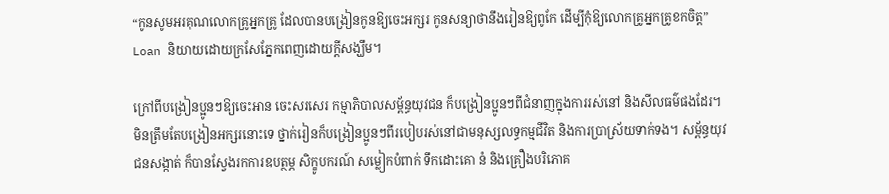“កូនសូមអរគុណលោកគ្រូអ្នកគ្រូ ដែលបានបង្រៀនកូនឱ្យចេះអក្សរ កូនសន្យាថានឹងរៀនឱ្យពូកែ ដើម្បីកុំឱ្យលោកគ្រូអ្នកគ្រូខកចិត្ត” Loan និយាយដោយក្រសែភ្នែកពេញដោយក្តីសង្ឃឹម។

ក្រៅពីបង្រៀនប្អូនៗឱ្យចេះអាន ចេះសរសេរ កម្មាភិបាលសម្ព័ន្ធយុវជន ក៏បង្រៀនប្អូនៗពីជំនាញក្នុងការរស់នៅ និងសីលធម៌ផងដែរ។
មិនត្រឹមតែបង្រៀនអក្សរនោះទេ ថ្នាក់រៀនក៏បង្រៀនប្អូនៗពីរបៀបរស់នៅជាមនុស្សលទ្ធកម្មជីវិត និងការប្រាស្រ័យទាក់ទង។ សម្ព័ន្ធយុវជនសង្កាត់ ក៏បានស្វែងរកការឧបត្ថម្ភ សិក្ខូបករណ៍ សម្លៀកបំពាក់ ទឹកដោះគោ នំ និងគ្រឿងបរិភោគ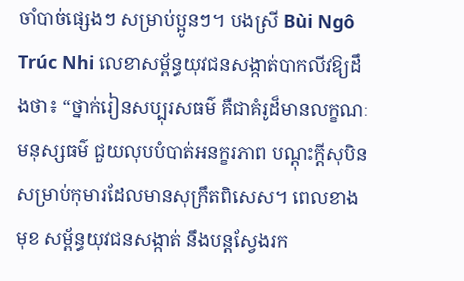ចាំបាច់ផ្សេងៗ សម្រាប់ប្អូនៗ។ បងស្រី Bùi Ngô Trúc Nhi លេខាសម្ព័ន្ធយុវជនសង្កាត់បាកលីវឱ្យដឹងថា៖ “ថ្នាក់រៀនសប្បុរសធម៌ គឺជាគំរូដ៏មានលក្ខណៈមនុស្សធម៌ ជួយលុបបំបាត់អនក្ខរភាព បណ្តុះក្តីសុបិនសម្រាប់កុមារដែលមានសុក្រឹតពិសេស។ ពេលខាងមុខ សម្ព័ន្ធយុវជនសង្កាត់ នឹងបន្តស្វែងរក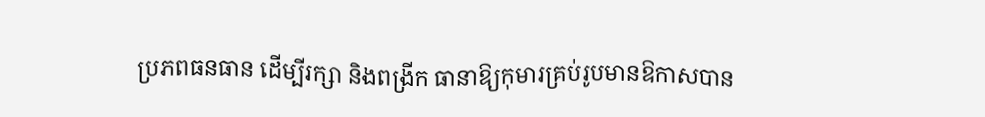ប្រភពធនធាន ដើម្បីរក្សា និងពង្រីក ធានាឱ្យកុមារគ្រប់រូបមានឱកាសបាន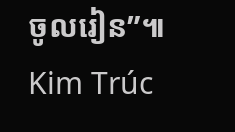ចូលរៀន”៕
Kim Trúc